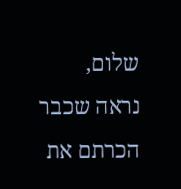שלום,
נראה שכבר הכרתם את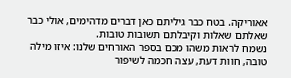אאוריקה. בטח כבר גיליתם כאן דברים מדהימים, אולי כבר שאלתם שאלות וקיבלתם תשובות טובות.
נשמח לראות משהו מכם בספר האורחים שלנו: איזו מילה טובה, חוות דעת, עצה חכמה לשיפור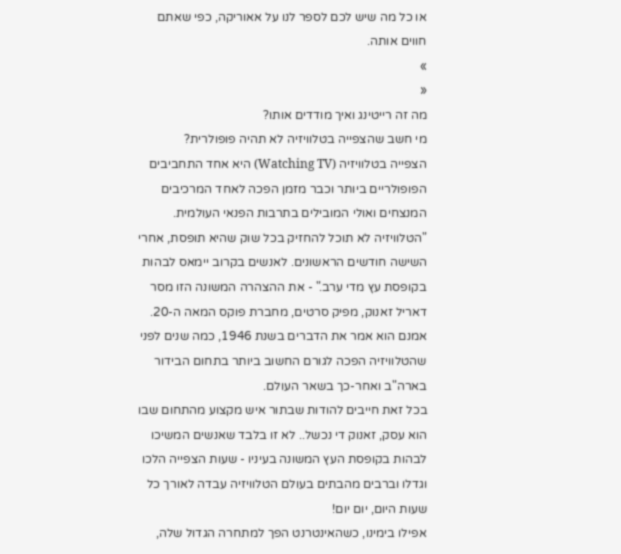או כל מה שיש לכם לספר לנו על אאוריקה, כפי שאתם חווים אותה.
»
«
מה זה רייטינג ואיך מודדים אותו?
מי חשב שהצפייה בטלוויזיה לא תהיה פופולרית?
הצפייה בטלוויזיה (Watching TV) היא אחד התחביבים הפופולריים ביותר וכבר מזמן הפכה לאחד המרכיבים המנצחים ואולי המובילים בתרבות הפנאי העולמית.
"הטלוויזיה לא תוכל להחזיק בכל שוק שהיא תופסת, אחרי השישה חודשים הראשונים. לאנשים בקרוב יימאס לבהות בקופסת עץ מדי ערב." - את ההצהרה המשונה הזו מסר דאריל זאנוק, מפיק סרטים, מחברת פוקס המאה ה-20.
אמנם הוא אמר את הדברים בשנת 1946, כמה שנים לפני שהטלוויזיה הפכה לגורם החשוב ביותר בתחום הבידור בארה"ב ואחר-כך בשאר העולם.
בכל זאת חייבים להודות שבתור איש מקצוע מהתחום שבו הוא עסק, זאנוק די נכשל.. לא זו בלבד שאנשים המשיכו לבהות בקופסת העץ המשונה בעיניו - שעות הצפייה הלכו וגדלו וברבים מהבתים בעולם הטלוויזיה עבדה לאורך כל שעות היום, יום יום!
אפילו בימינו, כשהאינטרנט הפך למתחרה הגדול שלה,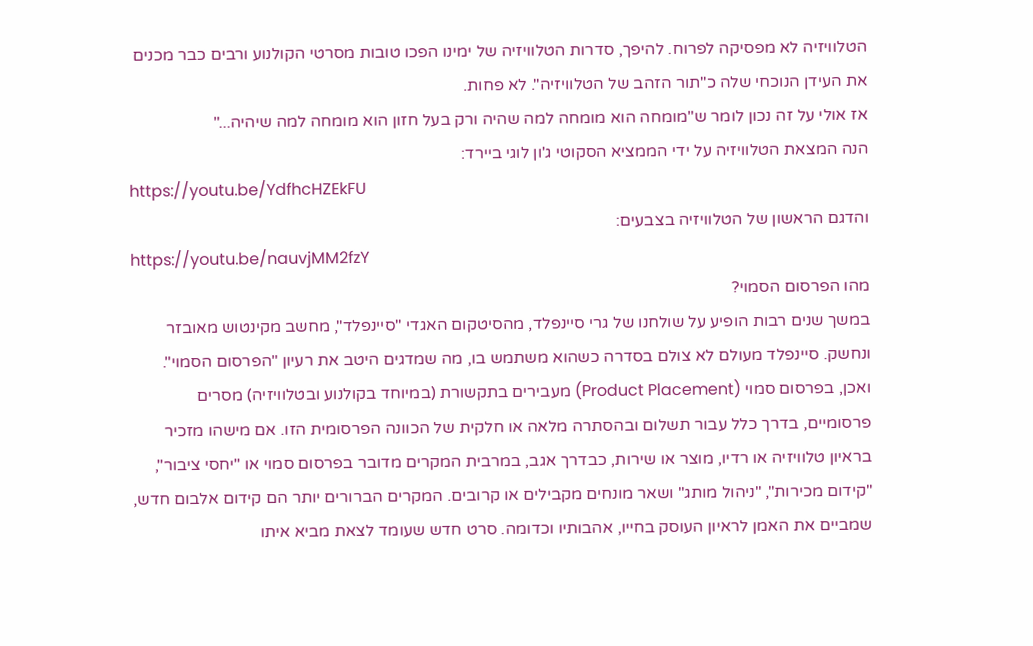הטלוויזיה לא מפסיקה לפרוח. להיפך, סדרות הטלוויזיה של ימינו הפכו טובות מסרטי הקולנוע ורבים כבר מכנים את העידן הנוכחי שלה כ"תור הזהב של הטלוויזיה". לא פחות.
אז אולי על זה נכון לומר ש"מומחה הוא מומחה למה שהיה ורק בעל חזון הוא מומחה למה שיהיה..."
הנה המצאת הטלוויזיה על ידי הממציא הסקוטי ג'ון לוגי ביירד:
https://youtu.be/YdfhcHZEkFU
והדגם הראשון של הטלוויזיה בצבעים:
https://youtu.be/nauvjMM2fzY
מהו הפרסום הסמוי?
במשך שנים רבות הופיע על שולחנו של גרי סיינפלד, מהסיטקום האגדי "סיינפלד", מחשב מקינטוש מאובזר ונחשק. סיינפלד מעולם לא צולם בסדרה כשהוא משתמש בו, מה שמדגים היטב את רעיון "הפרסום הסמוי".
ואכן, בפרסום סמוי (Product Placement) מעבירים בתקשורת (במיוחד בקולנוע ובטלוויזיה) מסרים פרסומיים, בדרך כלל עבור תשלום ובהסתרה מלאה או חלקית של הכוונה הפרסומית הזו. אם מישהו מזכיר בראיון טלוויזיה או רדיו, מוצר או שירות, כבדרך אגב, במרבית המקרים מדובר בפרסום סמוי או "יחסי ציבור", "קידום מכירות", "ניהול מותג" ושאר מונחים מקבילים או קרובים. המקרים הברורים יותר הם קידום אלבום חדש, שמביים את האמן לראיון העוסק בחייו, אהבותיו וכדומה. סרט חדש שעומד לצאת מביא איתו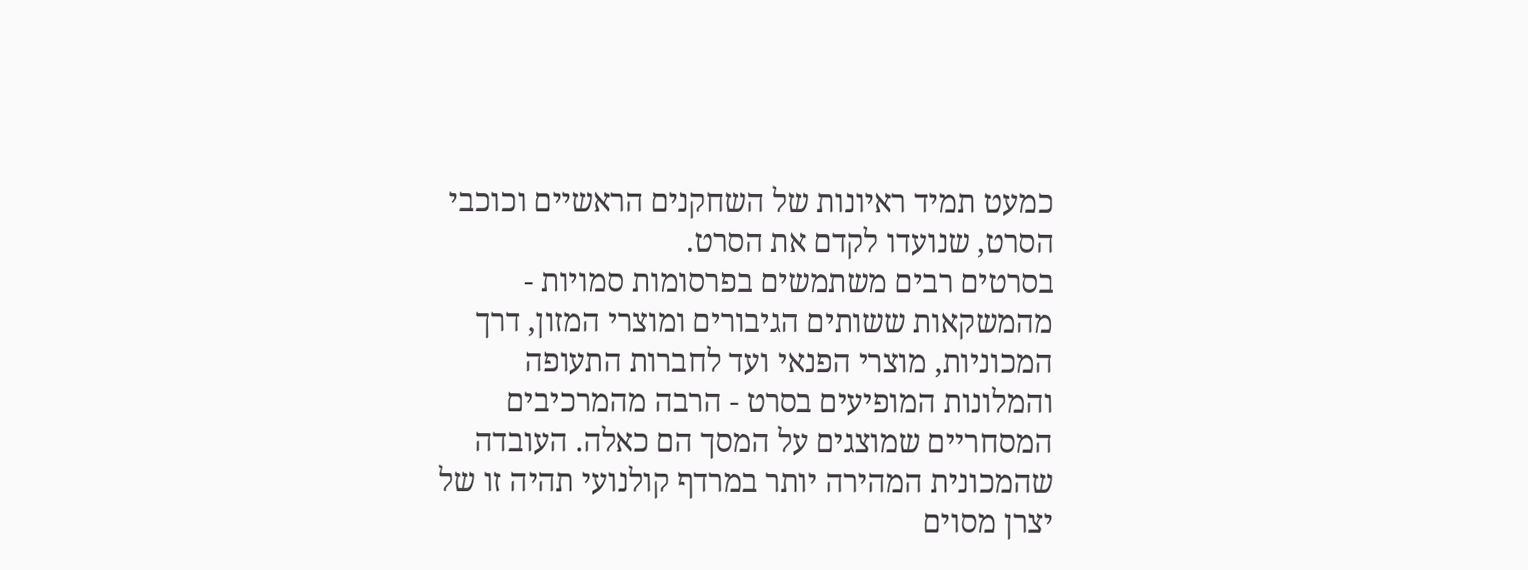כמעט תמיד ראיונות של השחקנים הראשיים וכוכבי הסרט, שנועדו לקדם את הסרט.
בסרטים רבים משתמשים בפרסומות סמויות - מהמשקאות ששותים הגיבורים ומוצרי המזון, דרך המכוניות, מוצרי הפנאי ועד לחברות התעופה והמלונות המופיעים בסרט - הרבה מהמרכיבים המסחריים שמוצגים על המסך הם כאלה. העובדה שהמכונית המהירה יותר במרדף קולנועי תהיה זו של יצרן מסוים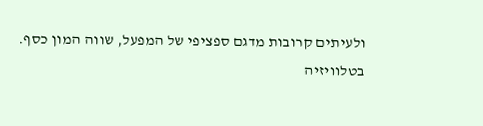ולעיתים קרובות מדגם ספציפי של המפעל, שווה המון כסף.
בטלוויזיה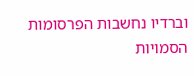וברדיו נחשבות הפרסומות הסמויות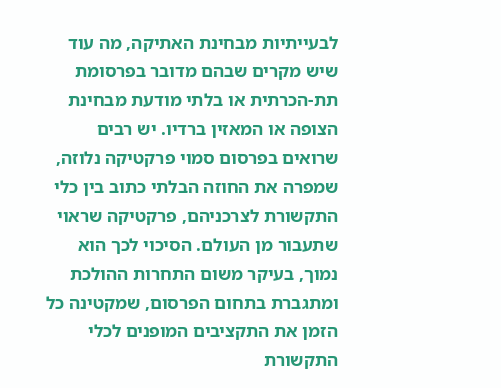לבעייתיות מבחינת האתיקה, מה עוד שיש מקרים שבהם מדובר בפרסומת תת-הכרתית או בלתי מודעת מבחינת הצופה או המאזין ברדיו. יש רבים שרואים בפרסום סמוי פרקטיקה נלוזה, שמפרה את החוזה הבלתי כתוב בין כלי התקשורת לצרכניהם, פרקטיקה שראוי שתעבור מן העולם. הסיכוי לכך הוא נמוך, בעיקר משום התחרות ההולכת ומתגברת בתחום הפרסום, שמקטינה כל הזמן את התקציבים המופנים לכלי התקשורת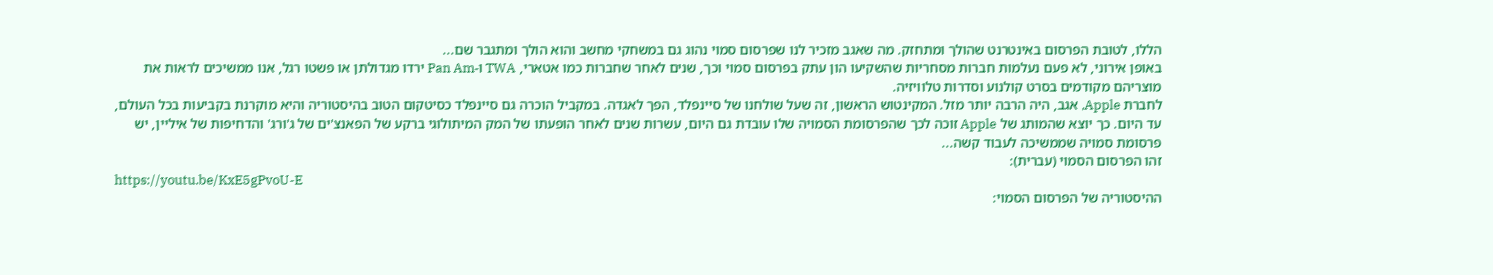הללו, לטובת הפרסום באינטרנט שהולך ומתחזק. מה שאגב מזכיר לנו שפרסום סמוי נהוג גם במשחקי מחשב והוא הולך ומתגבר שם...
באופן אירוני, לא פעם נעלמות חברות מסחריות שהשקיעו הון עתק בפרסום סמוי וכך, שנים לאחר שחברות כמו אטארי, TWA ו-Pan Am ירדו מגדולתן או פשטו רגל, אנו ממשיכים לראות את מוצריהם מקודמים בסרט קולנוע וסדרות טלוויזיה.
לחברת Apple, אגב, היה הרבה יותר מזל. המקינטוש הראשון, זה שעל שולחנו של סיינפלד, הפך לאגדה. במקביל הוכרה גם סיינפלד כסיטקום הטוב בהיסטוריה והיא מוקרנת בקביעות בכל העולם, עד היום. כך יוצא שהמותג של Apple זוכה לכך שהפרסומת הסמויה שלו עובדת גם היום, עשרות שנים לאחר הופעתו של המק המיתולוגי ברקע של הפאנצ'ים של ג'ורג' והדחיפות של איליין, יש פרסומת סמויה שממשיכה לעבוד קשה...
זהו הפרסום הסמוי (עברית):
https://youtu.be/KxE5gPvoU-E
ההיסטוריה של הפרסום הסמוי: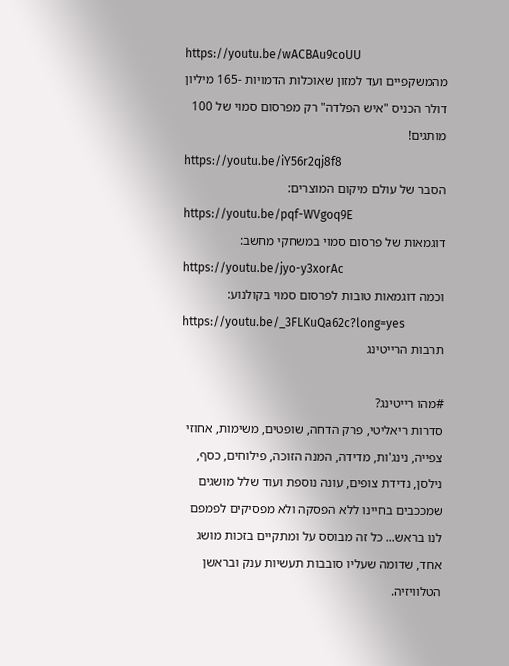https://youtu.be/wACBAu9coUU
מהמשקפיים ועד למזון שאוכלות הדמויות -165 מיליון דולר הכניס "איש הפלדה" רק מפרסום סמוי של 100 מותגים!
https://youtu.be/iY56r2qj8f8
הסבר של עולם מיקום המוצרים:
https://youtu.be/pqf-WVgoq9E
דוגמאות של פרסום סמוי במשחקי מחשב:
https://youtu.be/jyo-y3xorAc
וכמה דוגמאות טובות לפרסום סמוי בקולנוע:
https://youtu.be/_3FLKuQa62c?long=yes
תרבות הרייטינג

#מהו רייטינג?
סדרות ריאליטי, פרק הדחה, שופטים, משימות, אחוזי צפייה, נינג'ות, מדידה, המנה הזוכה, פילוחים, כסף, נילסן, נדידת צופים, עונה נוספת ועוד שלל מושגים שמככבים בחיינו ללא הפסקה ולא מפסיקים לפמפם לנו בראש... כל זה מבוסס על ומתקיים בזכות מושג אחד, שדומה שעליו סובבות תעשיות ענק ובראשן הטלוויזיה.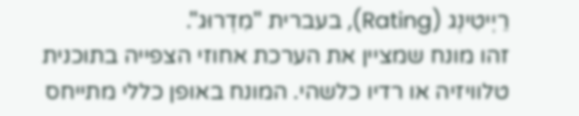רֵיְיטִינְג (Rating), בעברית "מִדְרוּג".
זהו מונח שמציין את הערכת אחוזי הצפייה בתוכנית טלוויזיה או רדיו כלשהי. המונח באופן כללי מתייחס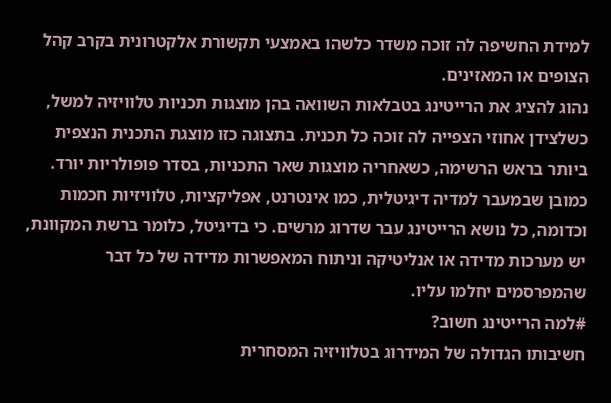למידת החשיפה לה זוכה משדר כלשהו באמצעי תקשורת אלקטרונית בקרב קהל הצופים או המאזינים.
נהוג להציג את הרייטינג בטבלאות השוואה בהן מוצגות תכניות טלוויזיה למשל, כשלצידן אחוזי הצפייה לה זוכה כל תכנית. בתצוגה כזו מוצגת התכנית הנצפית ביותר בראש הרשימה, כשאחריה מוצגות שאר התכניות, בסדר פופולריות יורד.
כמובן שבמעבר למדיה דיגיטלית, כמו אינטרנט, אפליקציות, טלוויזיות חכמות וכדומה, כל נושא הרייטינג עבר שדרוג מרשים. כי בדיגיטל, כלומר ברשת המקוונת, יש מערכות מדידה או אנליטיקה וניתוח המאפשרות מדידה של כל דבר שהמפרסמים יחלמו עליו.
#למה הרייטינג חשוב?
חשיבותו הגדולה של המידרוג בטלוויזיה המסחרית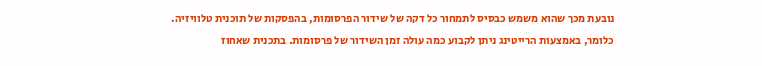נובעת מכך שהוא משמש כבסיס לתמחור כל דקה של שידור הפרסומות, בהפסקות של תוכנית טלוויזיה.
כלומר, באמצעות הרייטינג ניתן לקבוע כמה עולה זמן השידור של פרסומות. בתכנית שאחוז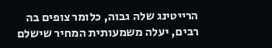הרייטינג שלה גבוה, כלומר צופים בה רבים, יעלה משמעותית המחיר שישלם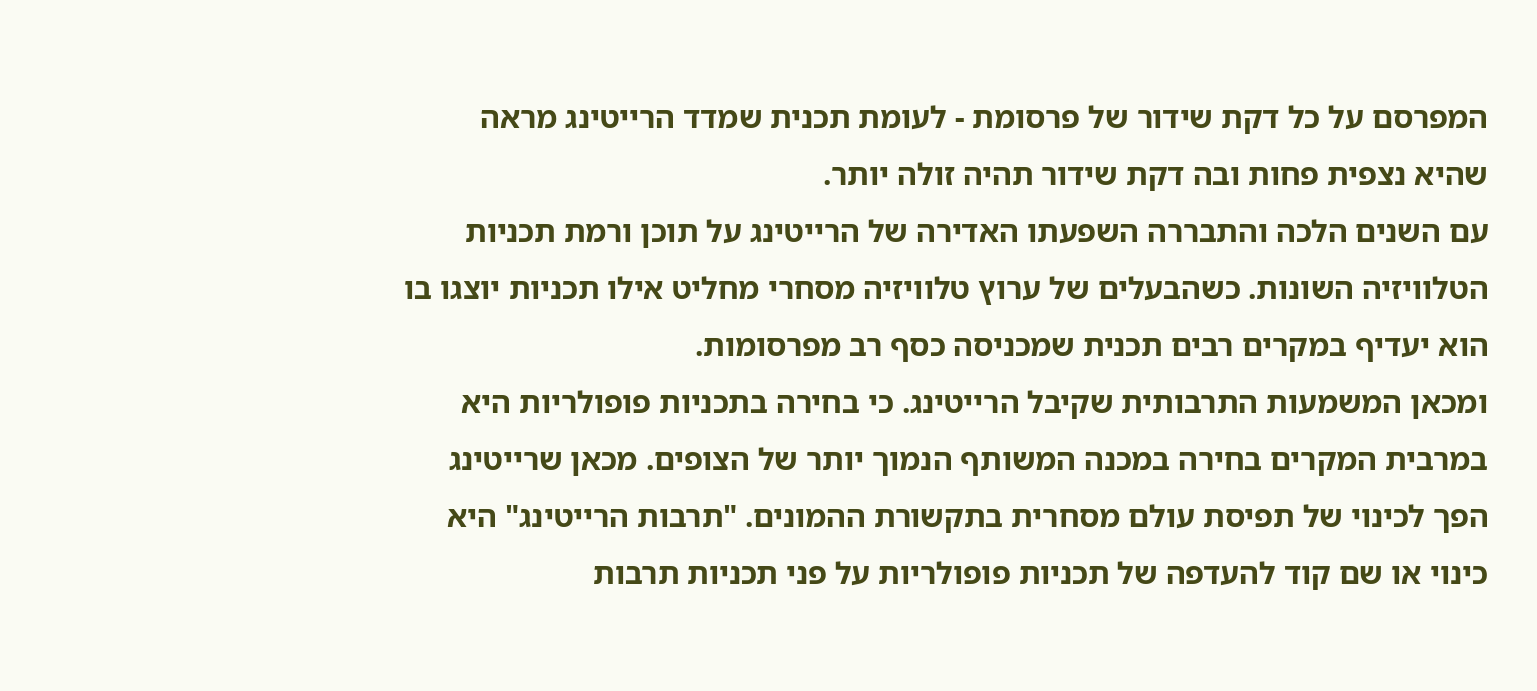המפרסם על כל דקת שידור של פרסומת - לעומת תכנית שמדד הרייטינג מראה שהיא נצפית פחות ובה דקת שידור תהיה זולה יותר.
עם השנים הלכה והתבררה השפעתו האדירה של הרייטינג על תוכן ורמת תכניות הטלוויזיה השונות. כשהבעלים של ערוץ טלוויזיה מסחרי מחליט אילו תכניות יוצגו בו הוא יעדיף במקרים רבים תכנית שמכניסה כסף רב מפרסומות.
ומכאן המשמעות התרבותית שקיבל הרייטינג. כי בחירה בתכניות פופולריות היא במרבית המקרים בחירה במכנה המשותף הנמוך יותר של הצופים. מכאן שרייטינג הפך לכינוי של תפיסת עולם מסחרית בתקשורת ההמונים. "תרבות הרייטינג" היא כינוי או שם קוד להעדפה של תכניות פופולריות על פני תכניות תרבות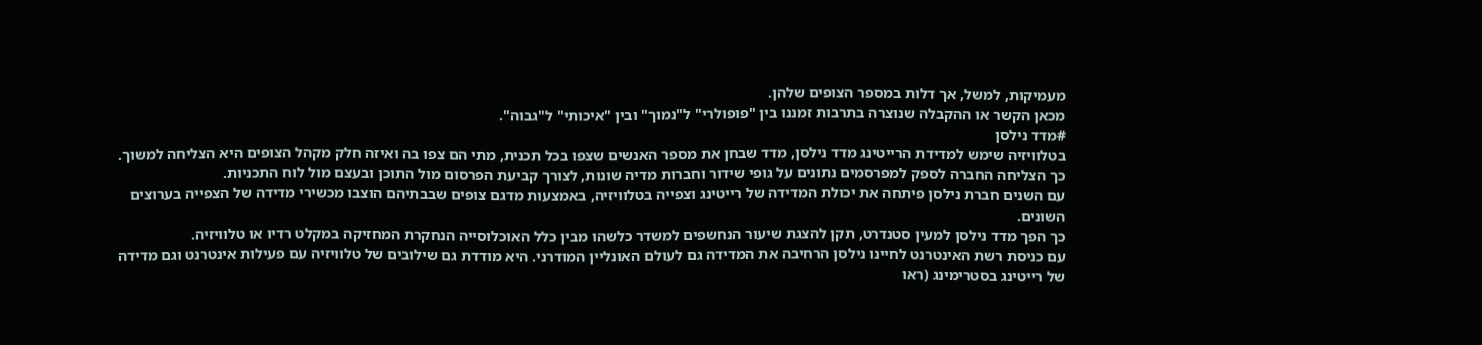מעמיקות, למשל, אך דלות במספר הצופים שלהן.
מכאן הקשר או ההקבלה שנוצרה בתרבות זמננו בין "פופולרי" ל"נמוך" ובין "איכותי" ל"גבוה".
#מדד נילסן
בטלוויזיה שימש למדידת הרייטינג מדד נילסן, מדד שבחן את מספר האנשים שצפו בכל תכנית, מתי הם צפו בה ואיזה חלק מקהל הצופים היא הצליחה למשוך.
כך הצליחה החברה לספק למפרסמים נתונים על גופי שידור וחברות מדיה שונות, לצורך קביעת הפרסום מול התוכן ובעצם מול לוח התכניות.
עם השנים חברת נילסן פיתחה את יכולת המדידה של רייטינג וצפייה בטלוויזיה, באמצעות מדגם צופים שבבתיהם הוצבו מכשירי מדידה של הצפייה בערוצים השונים.
כך הפך מדד נילסן למעין סטנדרט, תקן להצגת שיעור הנחשפים למשדר כלשהו מבין כלל האוכלוסייה הנחקרת המחזיקה במקלט רדיו או טלוויזיה.
עם כניסת רשת האינטרנט לחיינו נילסן הרחיבה את המדידה גם לעולם האונליין המודרני. היא מודדת גם שילובים של טלוויזיה עם פעילות אינטרנט וגם מדידה של רייטינג בסטרימינג (ראו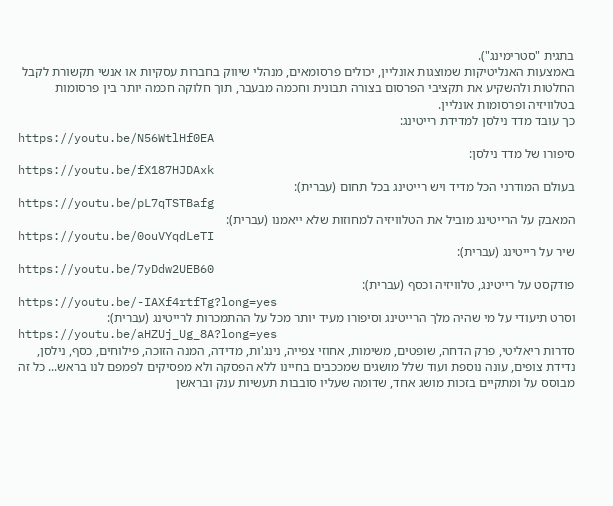בתגית "סטרימינג").
באמצעות האנליטיקות שמוצגות אונליין, יכולים פרסומאים, מנהלי שיווק בחברות עסקיות או אנשי תקשורת לקבל החלטות ולהשקיע את תקציבי הפרסום בצורה תבונית וחכמה מבעבר, תוך חלוקה חכמה יותר בין פרסומות בטלוויזיה ופרסומות אונליין.
כך עובד מדד נילסן למדידת רייטינג:
https://youtu.be/N56WtlHf0EA
סיפורו של מדד נילסן:
https://youtu.be/fX187HJDAxk
בעולם המודרני הכל מדיד ויש רייטינג בכל תחום (עברית):
https://youtu.be/pL7qTSTBafg
המאבק על הרייטינג מוביל את הטלוויזיה למחוזות שלא ייאמנו (עברית):
https://youtu.be/0ouVYqdLeTI
שיר על רייטינג (עברית):
https://youtu.be/7yDdw2UEB60
פודקסט על רייטינג, טלוויזיה וכסף (עברית):
https://youtu.be/-IAXf4rtfTg?long=yes
וסרט תיעודי על מי שהיה מלך הרייטינג וסיפורו מעיד יותר מכל על ההתמכרות לרייטינג (עברית):
https://youtu.be/aHZUj_Ug_8A?long=yes
סדרות ריאליטי, פרק הדחה, שופטים, משימות, אחוזי צפייה, נינג'ות, מדידה, המנה הזוכה, פילוחים, כסף, נילסן, נדידת צופים, עונה נוספת ועוד שלל מושגים שמככבים בחיינו ללא הפסקה ולא מפסיקים לפמפם לנו בראש... כל זה מבוסס על ומתקיים בזכות מושג אחד, שדומה שעליו סובבות תעשיות ענק ובראשן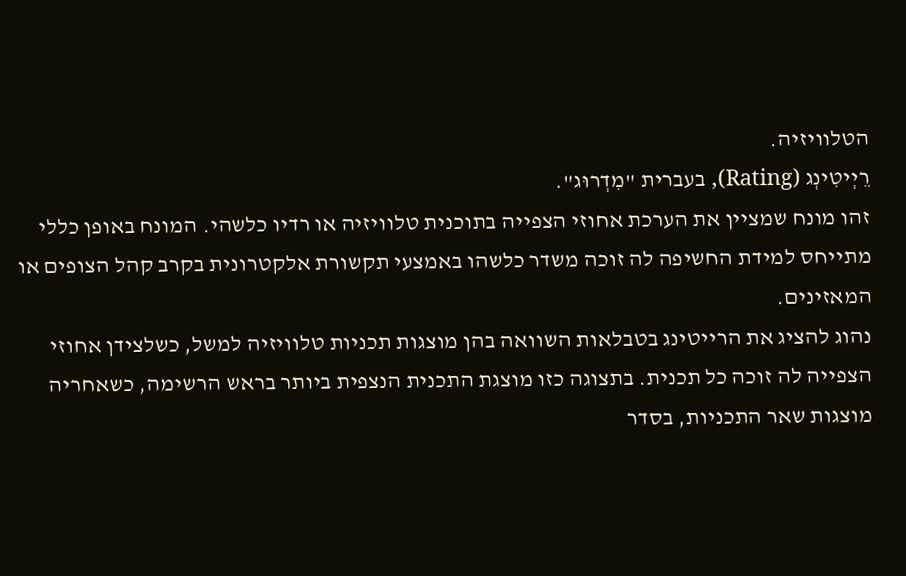הטלוויזיה.
רֵיְיטִינְג (Rating), בעברית "מִדְרוּג".
זהו מונח שמציין את הערכת אחוזי הצפייה בתוכנית טלוויזיה או רדיו כלשהי. המונח באופן כללי מתייחס למידת החשיפה לה זוכה משדר כלשהו באמצעי תקשורת אלקטרונית בקרב קהל הצופים או המאזינים.
נהוג להציג את הרייטינג בטבלאות השוואה בהן מוצגות תכניות טלוויזיה למשל, כשלצידן אחוזי הצפייה לה זוכה כל תכנית. בתצוגה כזו מוצגת התכנית הנצפית ביותר בראש הרשימה, כשאחריה מוצגות שאר התכניות, בסדר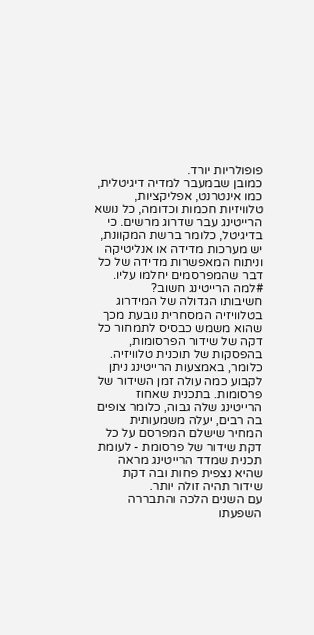פופולריות יורד.
כמובן שבמעבר למדיה דיגיטלית, כמו אינטרנט, אפליקציות, טלוויזיות חכמות וכדומה, כל נושא הרייטינג עבר שדרוג מרשים. כי בדיגיטל, כלומר ברשת המקוונת, יש מערכות מדידה או אנליטיקה וניתוח המאפשרות מדידה של כל דבר שהמפרסמים יחלמו עליו.
#למה הרייטינג חשוב?
חשיבותו הגדולה של המידרוג בטלוויזיה המסחרית נובעת מכך שהוא משמש כבסיס לתמחור כל דקה של שידור הפרסומות, בהפסקות של תוכנית טלוויזיה.
כלומר, באמצעות הרייטינג ניתן לקבוע כמה עולה זמן השידור של פרסומות. בתכנית שאחוז הרייטינג שלה גבוה, כלומר צופים בה רבים, יעלה משמעותית המחיר שישלם המפרסם על כל דקת שידור של פרסומת - לעומת תכנית שמדד הרייטינג מראה שהיא נצפית פחות ובה דקת שידור תהיה זולה יותר.
עם השנים הלכה והתבררה השפעתו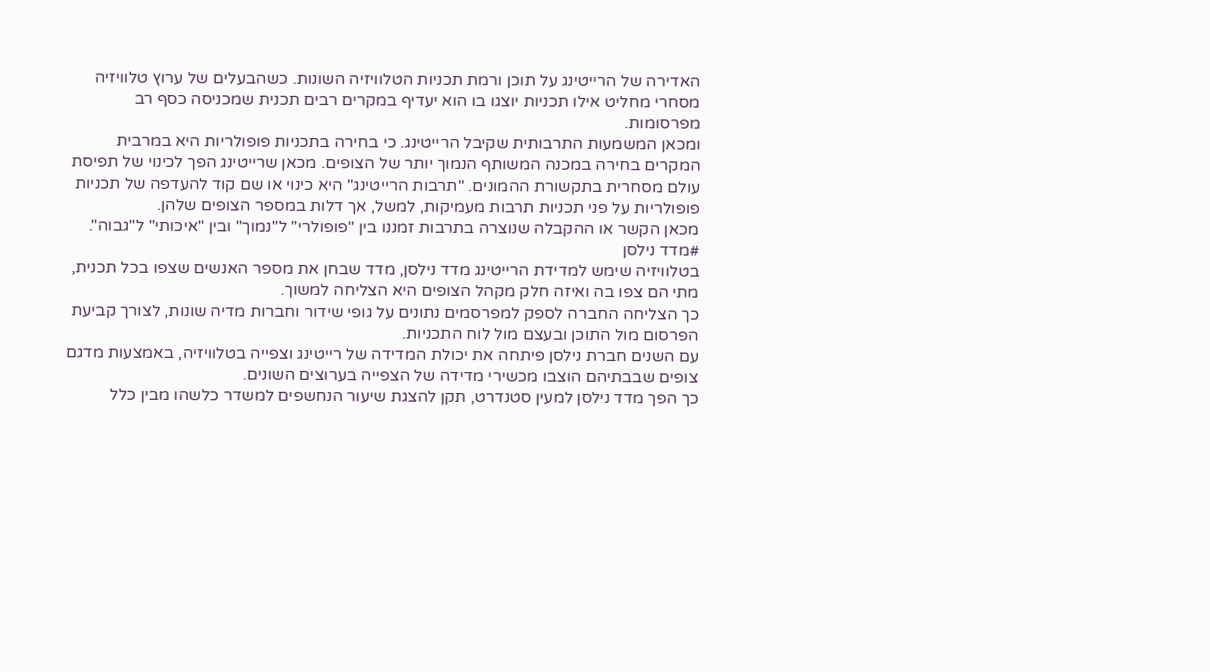האדירה של הרייטינג על תוכן ורמת תכניות הטלוויזיה השונות. כשהבעלים של ערוץ טלוויזיה מסחרי מחליט אילו תכניות יוצגו בו הוא יעדיף במקרים רבים תכנית שמכניסה כסף רב מפרסומות.
ומכאן המשמעות התרבותית שקיבל הרייטינג. כי בחירה בתכניות פופולריות היא במרבית המקרים בחירה במכנה המשותף הנמוך יותר של הצופים. מכאן שרייטינג הפך לכינוי של תפיסת עולם מסחרית בתקשורת ההמונים. "תרבות הרייטינג" היא כינוי או שם קוד להעדפה של תכניות פופולריות על פני תכניות תרבות מעמיקות, למשל, אך דלות במספר הצופים שלהן.
מכאן הקשר או ההקבלה שנוצרה בתרבות זמננו בין "פופולרי" ל"נמוך" ובין "איכותי" ל"גבוה".
#מדד נילסן
בטלוויזיה שימש למדידת הרייטינג מדד נילסן, מדד שבחן את מספר האנשים שצפו בכל תכנית, מתי הם צפו בה ואיזה חלק מקהל הצופים היא הצליחה למשוך.
כך הצליחה החברה לספק למפרסמים נתונים על גופי שידור וחברות מדיה שונות, לצורך קביעת הפרסום מול התוכן ובעצם מול לוח התכניות.
עם השנים חברת נילסן פיתחה את יכולת המדידה של רייטינג וצפייה בטלוויזיה, באמצעות מדגם צופים שבבתיהם הוצבו מכשירי מדידה של הצפייה בערוצים השונים.
כך הפך מדד נילסן למעין סטנדרט, תקן להצגת שיעור הנחשפים למשדר כלשהו מבין כלל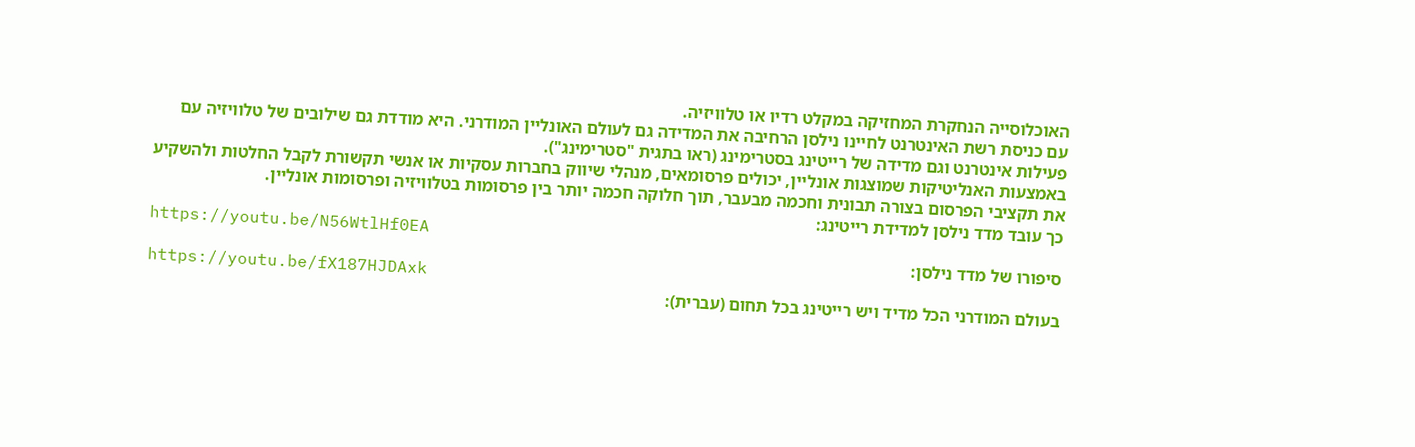האוכלוסייה הנחקרת המחזיקה במקלט רדיו או טלוויזיה.
עם כניסת רשת האינטרנט לחיינו נילסן הרחיבה את המדידה גם לעולם האונליין המודרני. היא מודדת גם שילובים של טלוויזיה עם פעילות אינטרנט וגם מדידה של רייטינג בסטרימינג (ראו בתגית "סטרימינג").
באמצעות האנליטיקות שמוצגות אונליין, יכולים פרסומאים, מנהלי שיווק בחברות עסקיות או אנשי תקשורת לקבל החלטות ולהשקיע את תקציבי הפרסום בצורה תבונית וחכמה מבעבר, תוך חלוקה חכמה יותר בין פרסומות בטלוויזיה ופרסומות אונליין.
כך עובד מדד נילסן למדידת רייטינג:
https://youtu.be/N56WtlHf0EA
סיפורו של מדד נילסן:
https://youtu.be/fX187HJDAxk
בעולם המודרני הכל מדיד ויש רייטינג בכל תחום (עברית):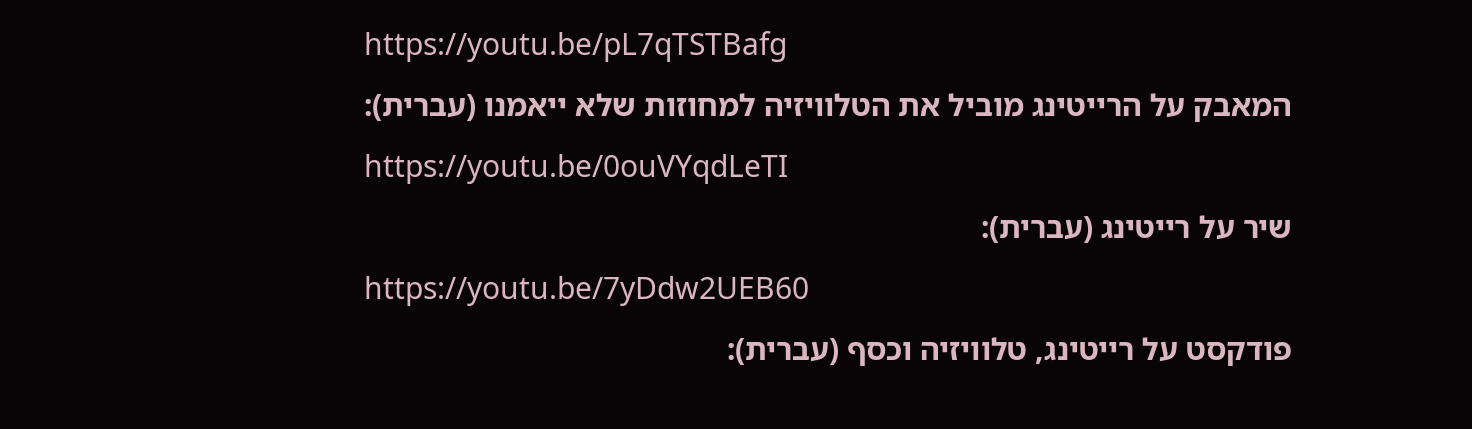https://youtu.be/pL7qTSTBafg
המאבק על הרייטינג מוביל את הטלוויזיה למחוזות שלא ייאמנו (עברית):
https://youtu.be/0ouVYqdLeTI
שיר על רייטינג (עברית):
https://youtu.be/7yDdw2UEB60
פודקסט על רייטינג, טלוויזיה וכסף (עברית):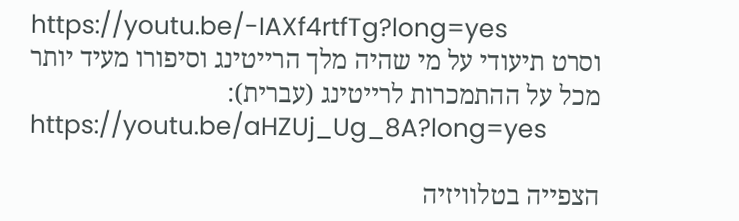https://youtu.be/-IAXf4rtfTg?long=yes
וסרט תיעודי על מי שהיה מלך הרייטינג וסיפורו מעיד יותר מכל על ההתמכרות לרייטינג (עברית):
https://youtu.be/aHZUj_Ug_8A?long=yes

הצפייה בטלוויזיה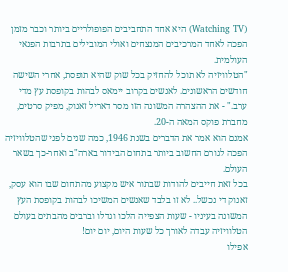(Watching TV) היא אחד התחביבים הפופולריים ביותר וכבר מזמן הפכה לאחד המרכיבים המנצחים ואולי המובילים בתרבות הפנאי העולמית.
"הטלוויזיה לא תוכל להחזיק בכל שוק שהיא תופסת, אחרי השישה חודשים הראשונים. לאנשים בקרוב יימאס לבהות בקופסת עץ מדי ערב." - את ההצהרה המשונה הזו מסר דאריל זאנוק, מפיק סרטים, מחברת פוקס המאה ה-20.
אמנם הוא אמר את הדברים בשנת 1946, כמה שנים לפני שהטלוויזיה הפכה לגורם החשוב ביותר בתחום הבידור בארה"ב ואחר-כך בשאר העולם.
בכל זאת חייבים להודות שבתור איש מקצוע מהתחום שבו הוא עסק, זאנוק די נכשל.. לא זו בלבד שאנשים המשיכו לבהות בקופסת העץ המשונה בעיניו - שעות הצפייה הלכו וגדלו וברבים מהבתים בעולם הטלוויזיה עבדה לאורך כל שעות היום, יום יום!
אפילו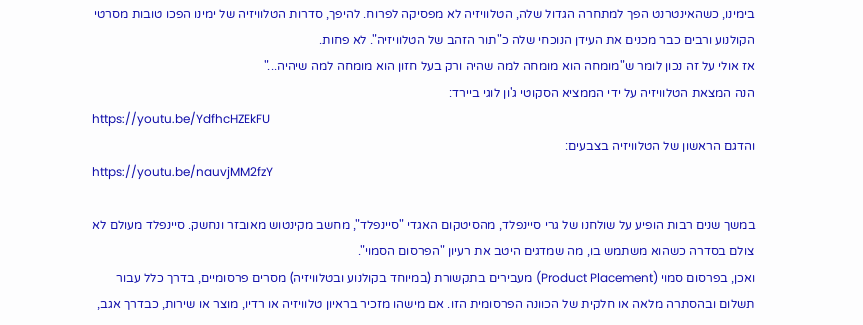בימינו, כשהאינטרנט הפך למתחרה הגדול שלה, הטלוויזיה לא מפסיקה לפרוח. להיפך, סדרות הטלוויזיה של ימינו הפכו טובות מסרטי הקולנוע ורבים כבר מכנים את העידן הנוכחי שלה כ"תור הזהב של הטלוויזיה". לא פחות.
אז אולי על זה נכון לומר ש"מומחה הוא מומחה למה שהיה ורק בעל חזון הוא מומחה למה שיהיה..."
הנה המצאת הטלוויזיה על ידי הממציא הסקוטי ג'ון לוגי ביירד:
https://youtu.be/YdfhcHZEkFU
והדגם הראשון של הטלוויזיה בצבעים:
https://youtu.be/nauvjMM2fzY

במשך שנים רבות הופיע על שולחנו של גרי סיינפלד, מהסיטקום האגדי "סיינפלד", מחשב מקינטוש מאובזר ונחשק. סיינפלד מעולם לא צולם בסדרה כשהוא משתמש בו, מה שמדגים היטב את רעיון "הפרסום הסמוי".
ואכן, בפרסום סמוי (Product Placement) מעבירים בתקשורת (במיוחד בקולנוע ובטלוויזיה) מסרים פרסומיים, בדרך כלל עבור תשלום ובהסתרה מלאה או חלקית של הכוונה הפרסומית הזו. אם מישהו מזכיר בראיון טלוויזיה או רדיו, מוצר או שירות, כבדרך אגב,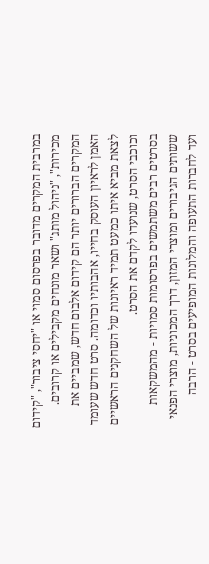במרבית המקרים מדובר בפרסום סמוי או "יחסי ציבור", "קידום מכירות", "ניהול מותג" ושאר מונחים מקבילים או קרובים. המקרים הברורים יותר הם קידום אלבום חדש, שמביים את האמן לראיון העוסק בחייו, אהבותיו וכדומה. סרט חדש שעומד לצאת מביא איתו כמעט תמיד ראיונות של השחקנים הראשיים וכוכבי הסרט, שנועדו לקדם את הסרט.
בסרטים רבים משתמשים בפרסומות סמויות - מהמשקאות ששותים הגיבורים ומוצרי המזון, דרך המכוניות, מוצרי הפנאי ועד לחברות התעופה והמלונות המופיעים בסרט - הרבה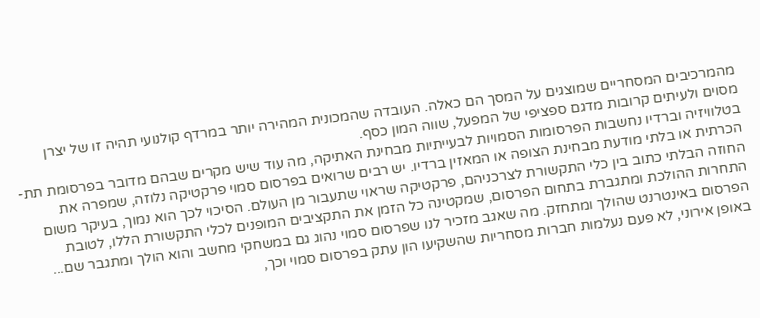מהמרכיבים המסחריים שמוצגים על המסך הם כאלה. העובדה שהמכונית המהירה יותר במרדף קולנועי תהיה זו של יצרן מסוים ולעיתים קרובות מדגם ספציפי של המפעל, שווה המון כסף.
בטלוויזיה וברדיו נחשבות הפרסומות הסמויות לבעייתיות מבחינת האתיקה, מה עוד שיש מקרים שבהם מדובר בפרסומת תת-הכרתית או בלתי מודעת מבחינת הצופה או המאזין ברדיו. יש רבים שרואים בפרסום סמוי פרקטיקה נלוזה, שמפרה את החוזה הבלתי כתוב בין כלי התקשורת לצרכניהם, פרקטיקה שראוי שתעבור מן העולם. הסיכוי לכך הוא נמוך, בעיקר משום התחרות ההולכת ומתגברת בתחום הפרסום, שמקטינה כל הזמן את התקציבים המופנים לכלי התקשורת הללו, לטובת הפרסום באינטרנט שהולך ומתחזק. מה שאגב מזכיר לנו שפרסום סמוי נהוג גם במשחקי מחשב והוא הולך ומתגבר שם...
באופן אירוני, לא פעם נעלמות חברות מסחריות שהשקיעו הון עתק בפרסום סמוי וכך,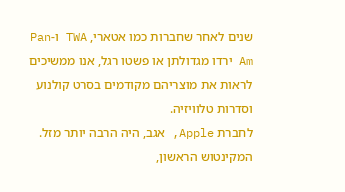שנים לאחר שחברות כמו אטארי, TWA ו-Pan Am ירדו מגדולתן או פשטו רגל, אנו ממשיכים לראות את מוצריהם מקודמים בסרט קולנוע וסדרות טלוויזיה.
לחברת Apple, אגב, היה הרבה יותר מזל. המקינטוש הראשון,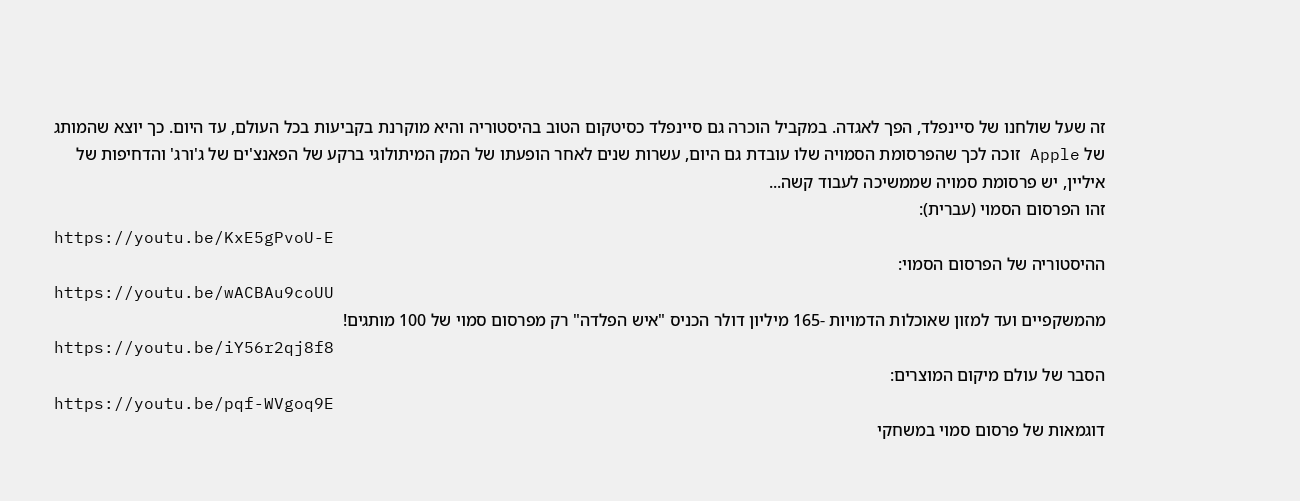זה שעל שולחנו של סיינפלד, הפך לאגדה. במקביל הוכרה גם סיינפלד כסיטקום הטוב בהיסטוריה והיא מוקרנת בקביעות בכל העולם, עד היום. כך יוצא שהמותג של Apple זוכה לכך שהפרסומת הסמויה שלו עובדת גם היום, עשרות שנים לאחר הופעתו של המק המיתולוגי ברקע של הפאנצ'ים של ג'ורג' והדחיפות של איליין, יש פרסומת סמויה שממשיכה לעבוד קשה...
זהו הפרסום הסמוי (עברית):
https://youtu.be/KxE5gPvoU-E
ההיסטוריה של הפרסום הסמוי:
https://youtu.be/wACBAu9coUU
מהמשקפיים ועד למזון שאוכלות הדמויות -165 מיליון דולר הכניס "איש הפלדה" רק מפרסום סמוי של 100 מותגים!
https://youtu.be/iY56r2qj8f8
הסבר של עולם מיקום המוצרים:
https://youtu.be/pqf-WVgoq9E
דוגמאות של פרסום סמוי במשחקי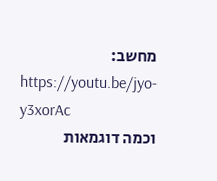מחשב:
https://youtu.be/jyo-y3xorAc
וכמה דוגמאות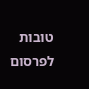טובות לפרסום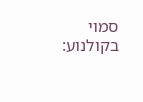סמוי בקולנוע: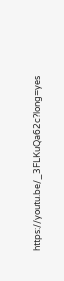https://youtu.be/_3FLKuQa62c?long=yes